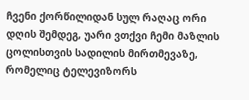ჩვენი ქორწილიდან სულ რაღაც ორი დღის შემდეგ, უარი ვთქვი ჩემი მაზლის ცოლისთვის სადილის მირთმევაზე, რომელიც ტელევიზორს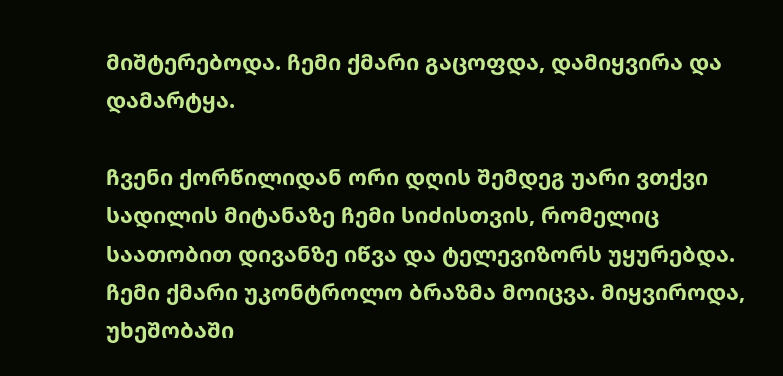მიშტერებოდა. ჩემი ქმარი გაცოფდა, დამიყვირა და დამარტყა.

ჩვენი ქორწილიდან ორი დღის შემდეგ უარი ვთქვი სადილის მიტანაზე ჩემი სიძისთვის, რომელიც საათობით დივანზე იწვა და ტელევიზორს უყურებდა. ჩემი ქმარი უკონტროლო ბრაზმა მოიცვა. მიყვიროდა, უხეშობაში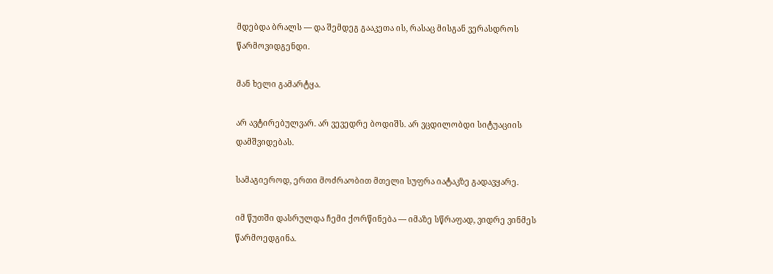მდებდა ბრალს — და შემდეგ გააკეთა ის, რასაც მისგან ვერასდროს წარმოვიდგენდი.

მან ხელი გამარტყა.

არ ავტირებულვარ. არ ვევედრე ბოდიშს. არ ვცდილობდი სიტუაციის დამშვიდებას.

სამაგიეროდ, ერთი მოძრაობით მთელი სუფრა იატაკზე გადავყარე.

იმ წუთში დასრულდა ჩემი ქორწინება — იმაზე სწრაფად, ვიდრე ვინმეს წარმოედგინა.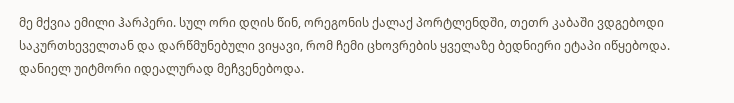მე მქვია ემილი ჰარპერი. სულ ორი დღის წინ, ორეგონის ქალაქ პორტლენდში, თეთრ კაბაში ვდგებოდი საკურთხეველთან და დარწმუნებული ვიყავი, რომ ჩემი ცხოვრების ყველაზე ბედნიერი ეტაპი იწყებოდა. დანიელ უიტმორი იდეალურად მეჩვენებოდა.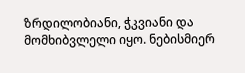ზრდილობიანი, ჭკვიანი და მომხიბვლელი იყო. ნებისმიერ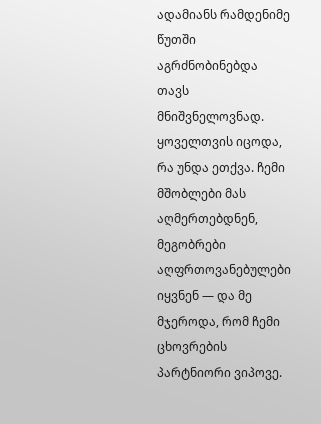ადამიანს რამდენიმე წუთში აგრძნობინებდა თავს მნიშვნელოვნად. ყოველთვის იცოდა, რა უნდა ეთქვა. ჩემი მშობლები მას აღმერთებდნენ, მეგობრები აღფრთოვანებულები იყვნენ — და მე მჯეროდა, რომ ჩემი ცხოვრების პარტნიორი ვიპოვე.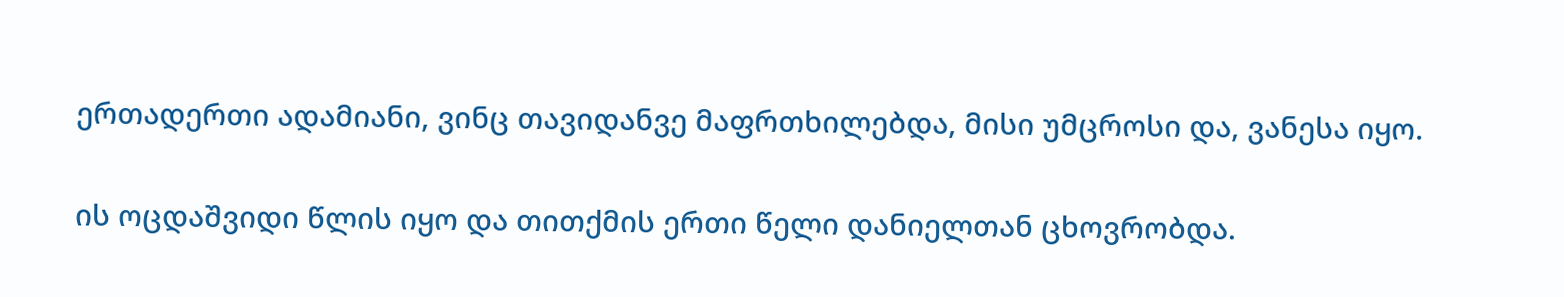ერთადერთი ადამიანი, ვინც თავიდანვე მაფრთხილებდა, მისი უმცროსი და, ვანესა იყო.

ის ოცდაშვიდი წლის იყო და თითქმის ერთი წელი დანიელთან ცხოვრობდა.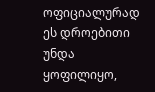ოფიციალურად ეს დროებითი უნდა ყოფილიყო,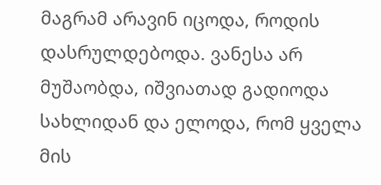მაგრამ არავინ იცოდა, როდის დასრულდებოდა. ვანესა არ მუშაობდა, იშვიათად გადიოდა სახლიდან და ელოდა, რომ ყველა მის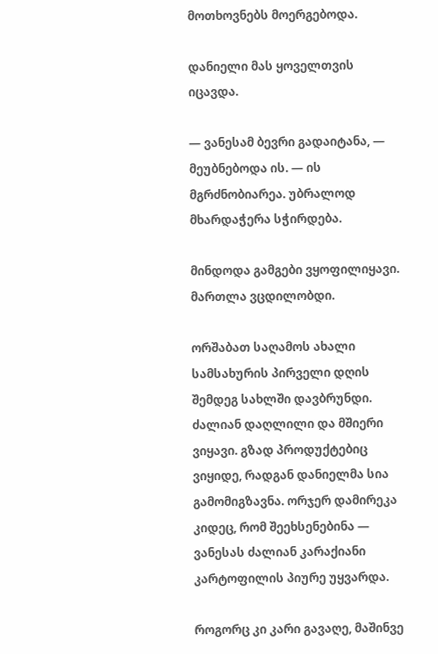მოთხოვნებს მოერგებოდა.

დანიელი მას ყოველთვის იცავდა.

— ვანესამ ბევრი გადაიტანა, — მეუბნებოდა ის. — ის მგრძნობიარეა. უბრალოდ მხარდაჭერა სჭირდება.

მინდოდა გამგები ვყოფილიყავი. მართლა ვცდილობდი.

ორშაბათ საღამოს ახალი სამსახურის პირველი დღის შემდეგ სახლში დავბრუნდი. ძალიან დაღლილი და მშიერი ვიყავი. გზად პროდუქტებიც ვიყიდე, რადგან დანიელმა სია გამომიგზავნა. ორჯერ დამირეკა კიდეც, რომ შეეხსენებინა — ვანესას ძალიან კარაქიანი კარტოფილის პიურე უყვარდა.

როგორც კი კარი გავაღე, მაშინვე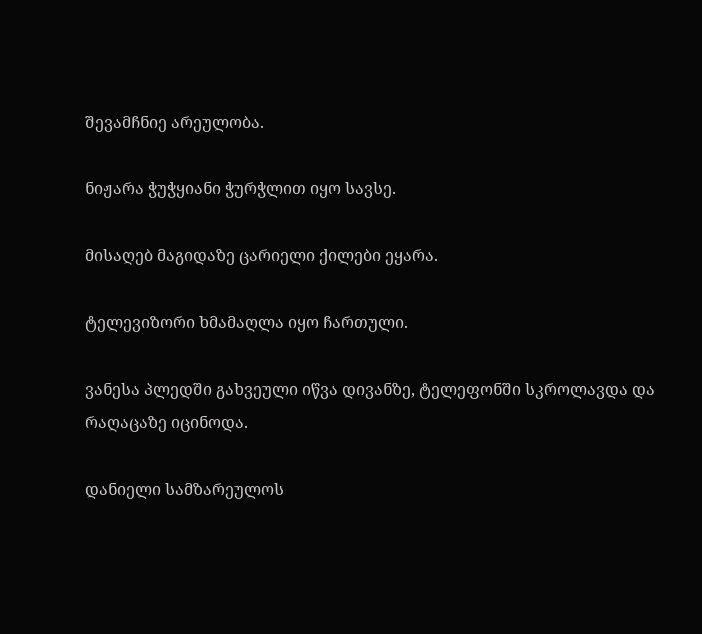შევამჩნიე არეულობა.

ნიჟარა ჭუჭყიანი ჭურჭლით იყო სავსე.

მისაღებ მაგიდაზე ცარიელი ქილები ეყარა.

ტელევიზორი ხმამაღლა იყო ჩართული.

ვანესა პლედში გახვეული იწვა დივანზე, ტელეფონში სკროლავდა და რაღაცაზე იცინოდა.

დანიელი სამზარეულოს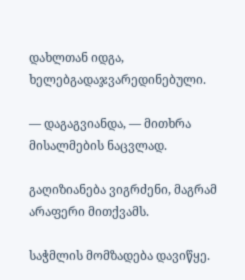დახლთან იდგა, ხელებგადაჯვარედინებული.

— დაგაგვიანდა, — მითხრა მისალმების ნაცვლად.

გაღიზიანება ვიგრძენი, მაგრამ არაფერი მითქვამს.

საჭმლის მომზადება დავიწყე.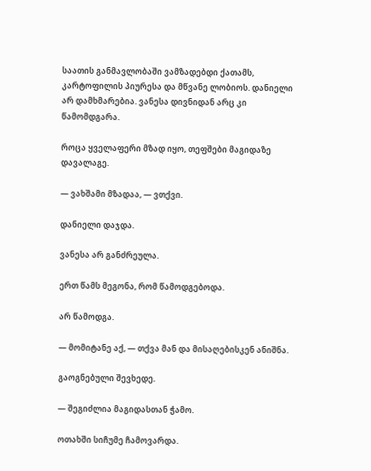საათის განმავლობაში ვამზადებდი ქათამს, კარტოფილის პიურესა და მწვანე ლობიოს. დანიელი არ დამხმარებია. ვანესა დივნიდან არც კი წამომდგარა.

როცა ყველაფერი მზად იყო, თეფშები მაგიდაზე დავალაგე.

— ვახშამი მზადაა, — ვთქვი.

დანიელი დაჯდა.

ვანესა არ განძრეულა.

ერთ წამს მეგონა, რომ წამოდგებოდა.

არ წამოდგა.

— მომიტანე აქ, — თქვა მან და მისაღებისკენ ანიშნა.

გაოგნებული შევხედე.

— შეგიძლია მაგიდასთან ჭამო.

ოთახში სიჩუმე ჩამოვარდა.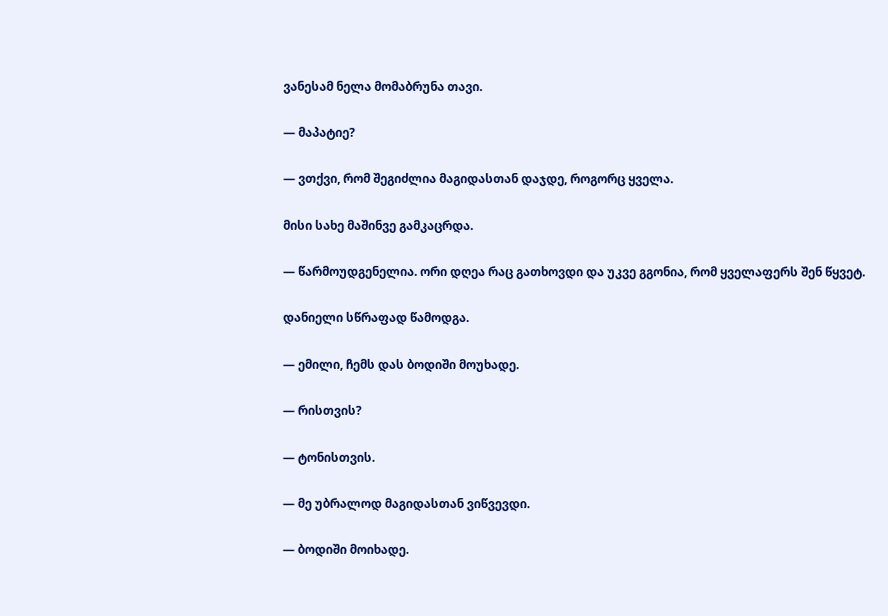ვანესამ ნელა მომაბრუნა თავი.

— მაპატიე?

— ვთქვი, რომ შეგიძლია მაგიდასთან დაჯდე, როგორც ყველა.

მისი სახე მაშინვე გამკაცრდა.

— წარმოუდგენელია. ორი დღეა რაც გათხოვდი და უკვე გგონია, რომ ყველაფერს შენ წყვეტ.

დანიელი სწრაფად წამოდგა.

— ემილი, ჩემს დას ბოდიში მოუხადე.

— რისთვის?

— ტონისთვის.

— მე უბრალოდ მაგიდასთან ვიწვევდი.

— ბოდიში მოიხადე.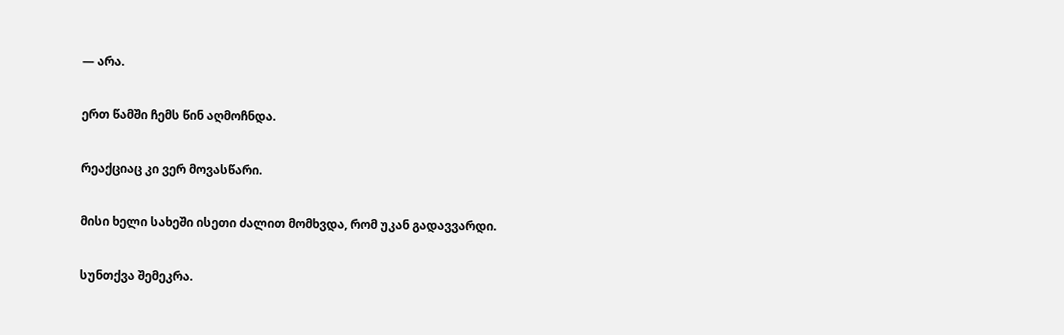— არა.

ერთ წამში ჩემს წინ აღმოჩნდა.

რეაქციაც კი ვერ მოვასწარი.

მისი ხელი სახეში ისეთი ძალით მომხვდა, რომ უკან გადავვარდი.

სუნთქვა შემეკრა.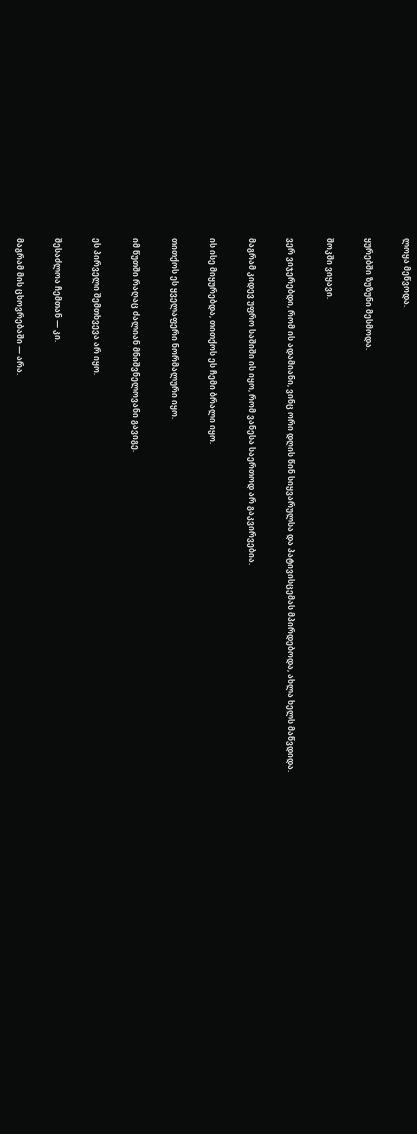ლოყა მეწვოდა.

ყურებში ზუზუნი მესმოდა.

შოკში ვიყავი.

ვერ ვიჯერებდი, რომ ის ადამიანი, ვინც ორი დღის წინ სიყვარულსა და პატივისცემას მპირდებოდა, ახლა ხელს მაწვდიდა.

მაგრამ კიდევ უფრო საშიში ის იყო, რომ ვანესა საერთოდ არ გაკვირვებია.

ის ისე მიყურებდა, თითქოს ეს ჩემი ბრალი იყო.

თითქოს ეს ყველაფერი ნორმალური იყო.

იმ წუთში რაღაც ძალიან მნიშვნელოვანი გავიგე.

ეს პირველი შემთხვევა არ იყო.

შესაძლოა ჩემთან — კი.

მაგრამ მის ცხოვრებაში — არა.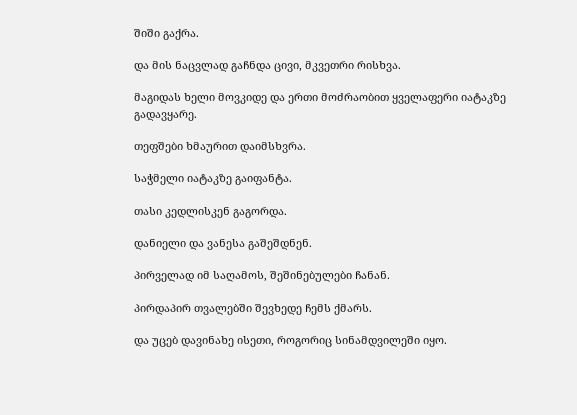შიში გაქრა.

და მის ნაცვლად გაჩნდა ცივი, მკვეთრი რისხვა.

მაგიდას ხელი მოვკიდე და ერთი მოძრაობით ყველაფერი იატაკზე გადავყარე.

თეფშები ხმაურით დაიმსხვრა.

საჭმელი იატაკზე გაიფანტა.

თასი კედლისკენ გაგორდა.

დანიელი და ვანესა გაშეშდნენ.

პირველად იმ საღამოს, შეშინებულები ჩანან.

პირდაპირ თვალებში შევხედე ჩემს ქმარს.

და უცებ დავინახე ისეთი, როგორიც სინამდვილეში იყო.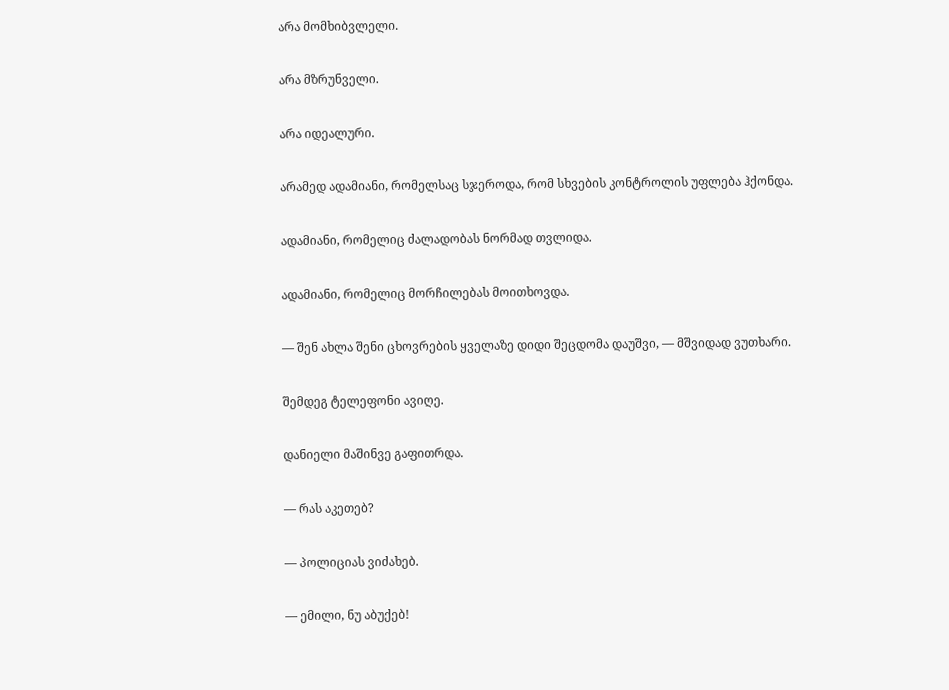არა მომხიბვლელი.

არა მზრუნველი.

არა იდეალური.

არამედ ადამიანი, რომელსაც სჯეროდა, რომ სხვების კონტროლის უფლება ჰქონდა.

ადამიანი, რომელიც ძალადობას ნორმად თვლიდა.

ადამიანი, რომელიც მორჩილებას მოითხოვდა.

— შენ ახლა შენი ცხოვრების ყველაზე დიდი შეცდომა დაუშვი, — მშვიდად ვუთხარი.

შემდეგ ტელეფონი ავიღე.

დანიელი მაშინვე გაფითრდა.

— რას აკეთებ?

— პოლიციას ვიძახებ.

— ემილი, ნუ აბუქებ!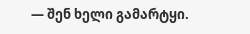— შენ ხელი გამარტყი.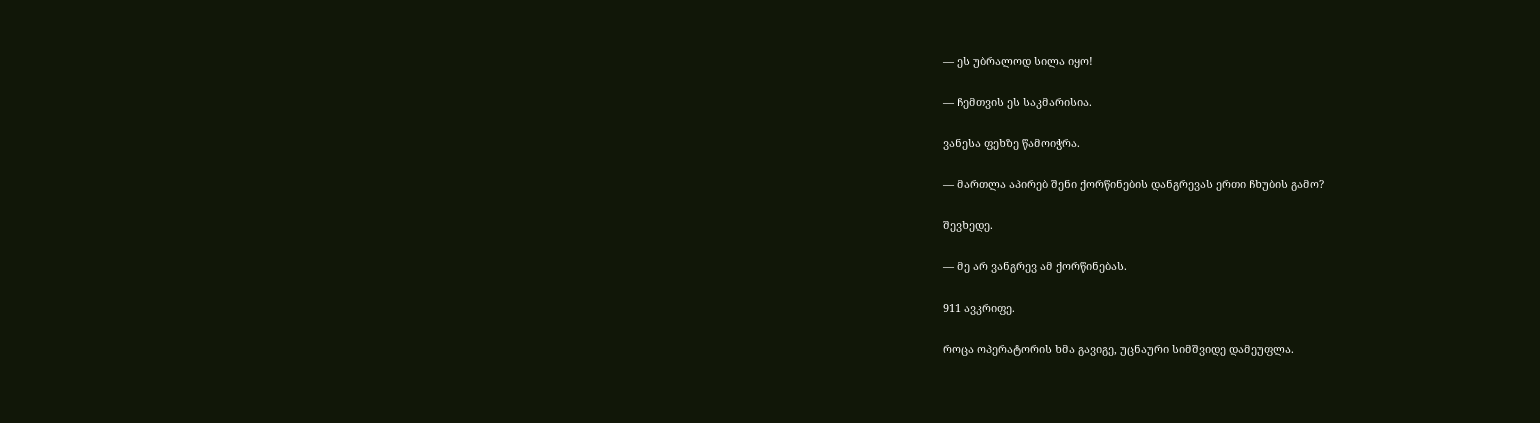— ეს უბრალოდ სილა იყო!

— ჩემთვის ეს საკმარისია.

ვანესა ფეხზე წამოიჭრა.

— მართლა აპირებ შენი ქორწინების დანგრევას ერთი ჩხუბის გამო?

შევხედე.

— მე არ ვანგრევ ამ ქორწინებას.

911 ავკრიფე.

როცა ოპერატორის ხმა გავიგე, უცნაური სიმშვიდე დამეუფლა.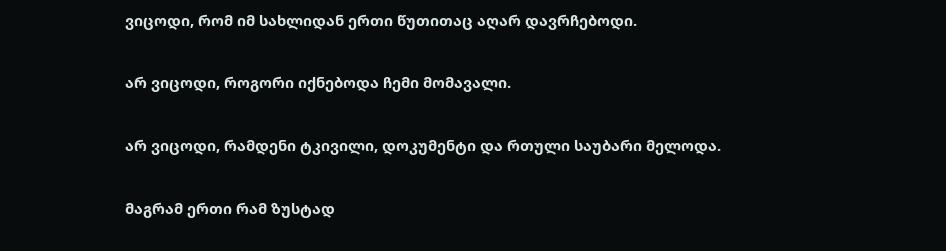ვიცოდი, რომ იმ სახლიდან ერთი წუთითაც აღარ დავრჩებოდი.

არ ვიცოდი, როგორი იქნებოდა ჩემი მომავალი.

არ ვიცოდი, რამდენი ტკივილი, დოკუმენტი და რთული საუბარი მელოდა.

მაგრამ ერთი რამ ზუსტად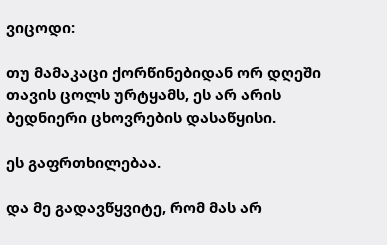ვიცოდი:

თუ მამაკაცი ქორწინებიდან ორ დღეში თავის ცოლს ურტყამს, ეს არ არის ბედნიერი ცხოვრების დასაწყისი.

ეს გაფრთხილებაა.

და მე გადავწყვიტე, რომ მას არ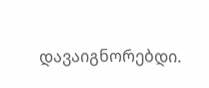დავაიგნორებდი.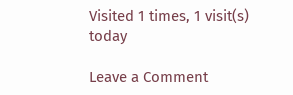Visited 1 times, 1 visit(s) today

Leave a Comment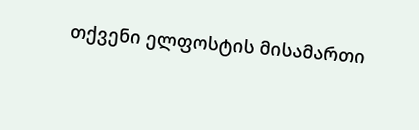თქვენი ელფოსტის მისამართი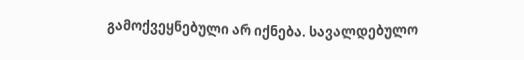გამოქვეყნებული არ იქნება. სავალდებულო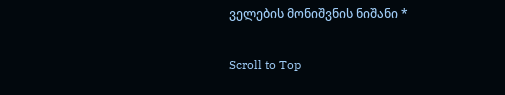ველების მონიშვნის ნიშანი *

Scroll to Top